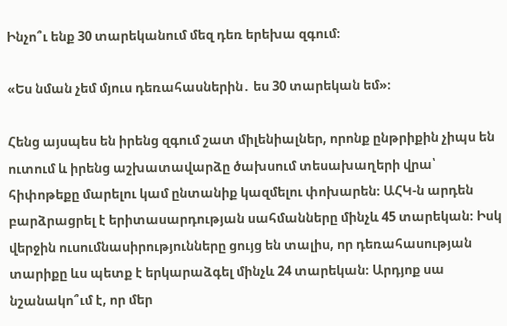Ինչո՞ւ ենք 30 տարեկանում մեզ դեռ երեխա զգում։

«Ես նման չեմ մյուս դեռահասներին․ ես 30 տարեկան եմ»։

Հենց այսպես են իրենց զգում շատ միլենիալներ, որոնք ընթրիքին չիպս են ուտում և իրենց աշխատավարձը ծախսում տեսախաղերի վրա՝ հիփոթեքը մարելու կամ ընտանիք կազմելու փոխարեն։ ԱՀԿ-ն արդեն բարձրացրել է երիտասարդության սահմանները մինչև 45 տարեկան։ Իսկ վերջին ուսումնասիրությունները ցույց են տալիս, որ դեռահասության տարիքը ևս պետք է երկարաձգել մինչև 24 տարեկան։ Արդյոք սա նշանակո՞ւմ է, որ մեր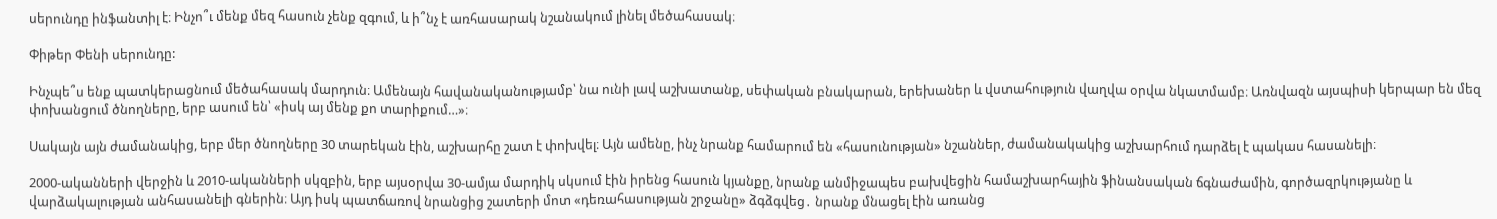սերունդը ինֆանտիլ է։ Ինչո՞ւ մենք մեզ հասուն չենք զգում, և ի՞նչ է առհասարակ նշանակում լինել մեծահասակ։

Փիթեր Փենի սերունդը:

Ինչպե՞ս ենք պատկերացնում մեծահասակ մարդուն։ Ամենայն հավանականությամբ՝ նա ունի լավ աշխատանք, սեփական բնակարան, երեխաներ և վստահություն վաղվա օրվա նկատմամբ։ Առնվազն այսպիսի կերպար են մեզ փոխանցում ծնողները, երբ ասում են՝ «իսկ այ մենք քո տարիքում…»։

Սակայն այն ժամանակից, երբ մեր ծնողները 30 տարեկան էին, աշխարհը շատ է փոխվել։ Այն ամենը, ինչ նրանք համարում են «հասունության» նշաններ, ժամանակակից աշխարհում դարձել է պակաս հասանելի։

2000-ականների վերջին և 2010-ականների սկզբին, երբ այսօրվա 30-ամյա մարդիկ սկսում էին իրենց հասուն կյանքը, նրանք անմիջապես բախվեցին համաշխարհային ֆինանսական ճգնաժամին, գործազրկությանը և վարձակալության անհասանելի գներին։ Այդ իսկ պատճառով նրանցից շատերի մոտ «դեռահասության շրջանը» ձգձգվեց․ նրանք մնացել էին առանց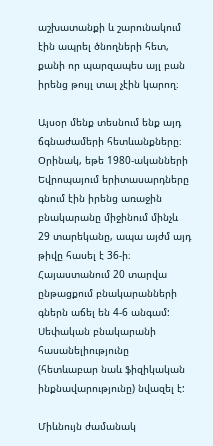աշխատանքի և շարունակում էին ապրել ծնողների հետ, քանի որ պարզապես այլ բան իրենց թույլ տալ չէին կարող։

Այսօր մենք տեսնում ենք այդ ճգնաժամերի հետևանքները։ Օրինակ, եթե 1980-ականների Եվրոպայում երիտասարդները գնում էին իրենց առաջին բնակարանը միջինում մինչև 29 տարեկանը, ապա այժմ այդ թիվը հասել է 36-ի։ Հայաստանում 20 տարվա ընթացքում բնակարանների գներն աճել են 4-6 անգամ: Սեփական բնակարանի հասանելիությունը (հետևաբար նաև ֆիզիկական ինքնավարությունը) նվազել է:

Միևնույն ժամանակ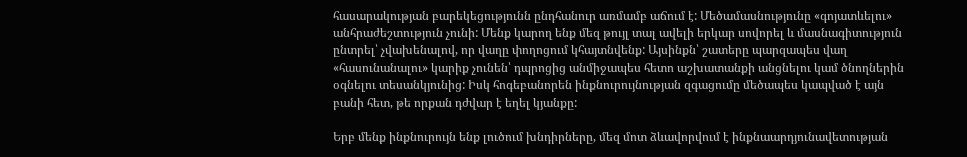հասարակության բարեկեցությունն ընդհանուր առմամբ աճում է: Մեծամասնությունը «գոյատևելու» անհրաժեշտություն չունի: Մենք կարող ենք մեզ թույլ տալ ավելի երկար սովորել և մասնագիտություն ընտրել՝ չվախենալով, որ վաղը փողոցում կհայտնվենք: Այսինքն՝ շատերը պարզապես վաղ «հասունանալու» կարիք չունեն՝ դպրոցից անմիջապես հետո աշխատանքի անցնելու կամ ծնողներին օգնելու տեսանկյունից: Իսկ հոգեբանորեն ինքնուրույնության զգացումը մեծապես կապված է այն բանի հետ, թե որքան դժվար է եղել կյանքը:

Երբ մենք ինքնուրույն ենք լուծում խնդիրները, մեզ մոտ ձևավորվում է ինքնաարդյունավետության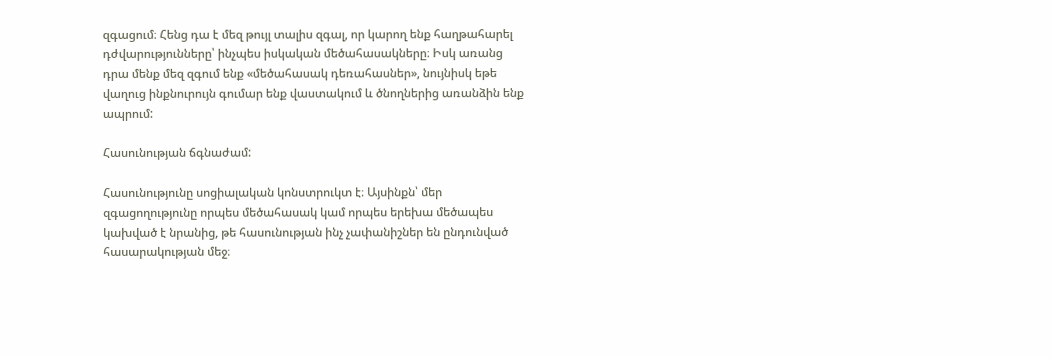զգացում։ Հենց դա է մեզ թույլ տալիս զգալ, որ կարող ենք հաղթահարել դժվարությունները՝ ինչպես իսկական մեծահասակները։ Իսկ առանց դրա մենք մեզ զգում ենք «մեծահասակ դեռահասներ», նույնիսկ եթե վաղուց ինքնուրույն գումար ենք վաստակում և ծնողներից առանձին ենք ապրում:

Հասունության ճգնաժամ:

Հասունությունը սոցիալական կոնստրուկտ է։ Այսինքն՝ մեր զգացողությունը որպես մեծահասակ կամ որպես երեխա մեծապես կախված է նրանից, թե հասունության ինչ չափանիշներ են ընդունված հասարակության մեջ։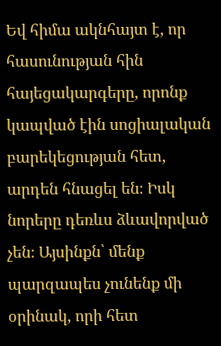Եվ հիմա ակնհայտ է, որ հասունության հին հայեցակարգերը, որոնք կապված էին սոցիալական բարեկեցության հետ, արդեն հնացել են։ Իսկ նորերը դեռևս ձևավորված չեն։ Այսինքն՝ մենք պարզապես չունենք մի օրինակ, որի հետ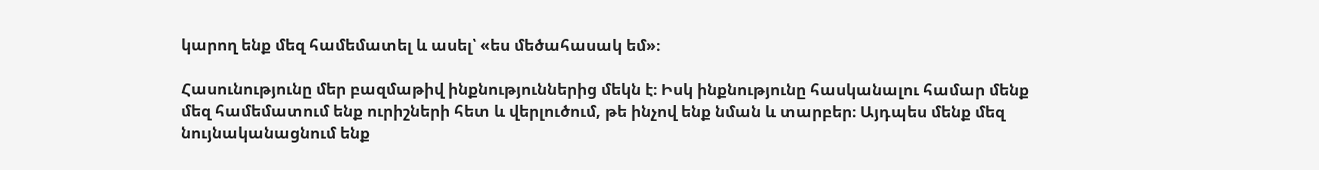կարող ենք մեզ համեմատել և ասել՝ «ես մեծահասակ եմ»։

Հասունությունը մեր բազմաթիվ ինքնություններից մեկն է։ Իսկ ինքնությունը հասկանալու համար մենք մեզ համեմատում ենք ուրիշների հետ և վերլուծում, թե ինչով ենք նման և տարբեր։ Այդպես մենք մեզ նույնականացնում ենք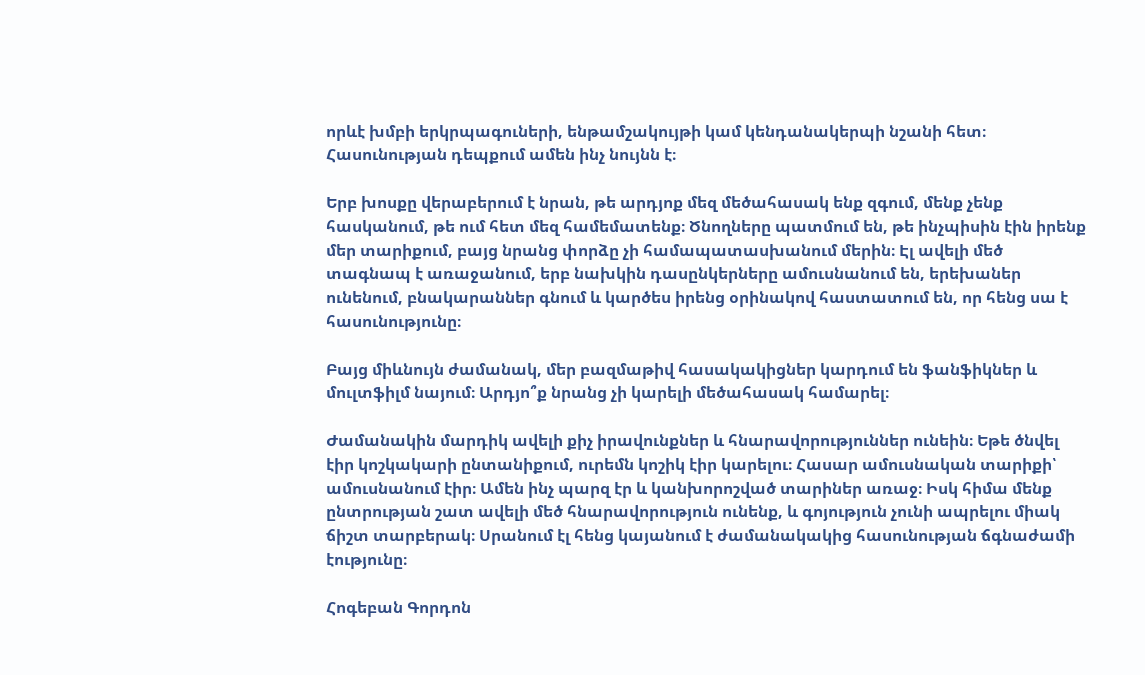որևէ խմբի երկրպագուների, ենթամշակույթի կամ կենդանակերպի նշանի հետ։ Հասունության դեպքում ամեն ինչ նույնն է։

Երբ խոսքը վերաբերում է նրան, թե արդյոք մեզ մեծահասակ ենք զգում, մենք չենք հասկանում, թե ում հետ մեզ համեմատենք։ Ծնողները պատմում են, թե ինչպիսին էին իրենք մեր տարիքում, բայց նրանց փորձը չի համապատասխանում մերին։ Էլ ավելի մեծ տագնապ է առաջանում, երբ նախկին դասընկերները ամուսնանում են, երեխաներ ունենում, բնակարաններ գնում և կարծես իրենց օրինակով հաստատում են, որ հենց սա է հասունությունը։

Բայց միևնույն ժամանակ, մեր բազմաթիվ հասակակիցներ կարդում են ֆանֆիկներ և մուլտֆիլմ նայում։ Արդյո՞ք նրանց չի կարելի մեծահասակ համարել։

Ժամանակին մարդիկ ավելի քիչ իրավունքներ և հնարավորություններ ունեին։ Եթե ծնվել էիր կոշկակարի ընտանիքում, ուրեմն կոշիկ էիր կարելու։ Հասար ամուսնական տարիքի՝ ամուսնանում էիր։ Ամեն ինչ պարզ էր և կանխորոշված տարիներ առաջ։ Իսկ հիմա մենք ընտրության շատ ավելի մեծ հնարավորություն ունենք, և գոյություն չունի ապրելու միակ ճիշտ տարբերակ։ Սրանում էլ հենց կայանում է ժամանակակից հասունության ճգնաժամի էությունը։

Հոգեբան Գորդոն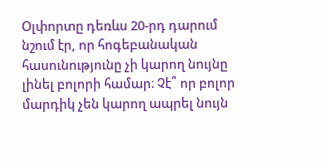Օլփորտը դեռևս 20-րդ դարում նշում էր, որ հոգեբանական հասունությունը չի կարող նույնը լինել բոլորի համար։ Չէ՞ որ բոլոր մարդիկ չեն կարող ապրել նույն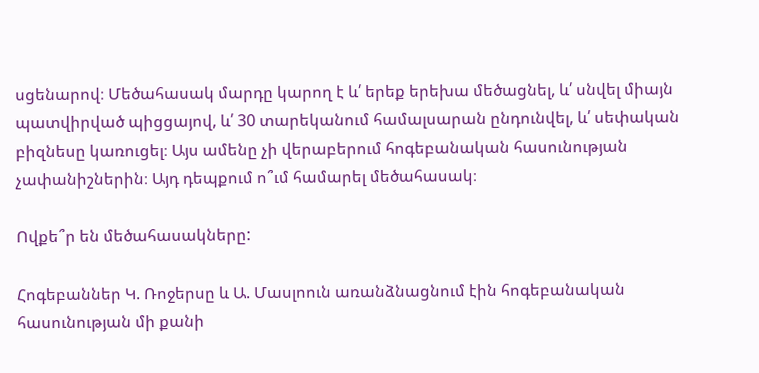սցենարով։ Մեծահասակ մարդը կարող է և՛ երեք երեխա մեծացնել, և՛ սնվել միայն պատվիրված պիցցայով, և՛ 30 տարեկանում համալսարան ընդունվել, և՛ սեփական բիզնեսը կառուցել։ Այս ամենը չի վերաբերում հոգեբանական հասունության չափանիշներին։ Այդ դեպքում ո՞ւմ համարել մեծահասակ։

Ովքե՞ր են մեծահասակները:

Հոգեբաններ Կ. Ռոջերսը և Ա. Մասլոուն առանձնացնում էին հոգեբանական հասունության մի քանի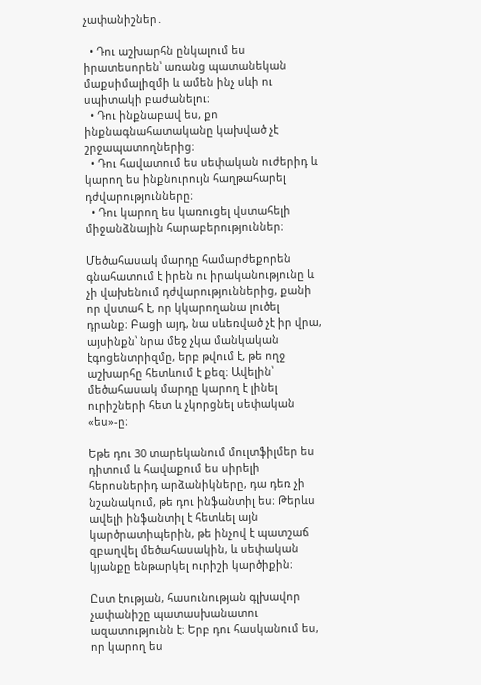չափանիշներ․

  • Դու աշխարհն ընկալում ես իրատեսորեն՝ առանց պատանեկան մաքսիմալիզմի և ամեն ինչ սևի ու սպիտակի բաժանելու։
  • Դու ինքնաբավ ես, քո ինքնագնահատականը կախված չէ շրջապատողներից։
  • Դու հավատում ես սեփական ուժերիդ և կարող ես ինքնուրույն հաղթահարել դժվարությունները։
  • Դու կարող ես կառուցել վստահելի միջանձնային հարաբերություններ։

Մեծահասակ մարդը համարժեքորեն գնահատում է իրեն ու իրականությունը և չի վախենում դժվարություններից, քանի որ վստահ է, որ կկարողանա լուծել դրանք։ Բացի այդ, նա սևեռված չէ իր վրա, այսինքն՝ նրա մեջ չկա մանկական էգոցենտրիզմը, երբ թվում է, թե ողջ աշխարհը հետևում է քեզ։ Ավելին՝ մեծահասակ մարդը կարող է լինել ուրիշների հետ և չկորցնել սեփական «ես»-ը։

Եթե դու 30 տարեկանում մուլտֆիլմեր ես դիտում և հավաքում ես սիրելի հերոսներիդ արձանիկները, դա դեռ չի նշանակում, թե դու ինֆանտիլ ես։ Թերևս ավելի ինֆանտիլ է հետևել այն կարծրատիպերին, թե ինչով է պատշաճ զբաղվել մեծահասակին, և սեփական կյանքը ենթարկել ուրիշի կարծիքին։

Ըստ էության, հասունության գլխավոր չափանիշը պատասխանատու ազատությունն է։ Երբ դու հասկանում ես, որ կարող ես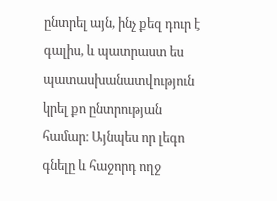ընտրել այն, ինչ քեզ դուր է գալիս, և պատրաստ ես պատասխանատվություն կրել քո ընտրության համար։ Այնպես որ լեգո գնելը և հաջորդ ողջ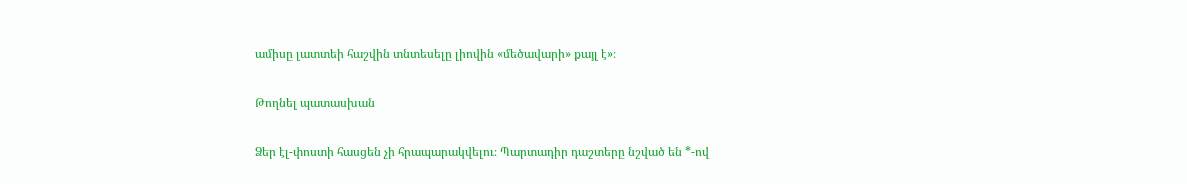ամիսը լատտեի հաշվին տնտեսելը լիովին «մեծավարի» քայլ է»։

Թողնել պատասխան

Ձեր էլ-փոստի հասցեն չի հրապարակվելու։ Պարտադիր դաշտերը նշված են *-ով